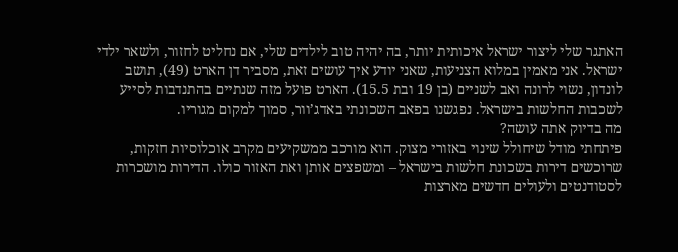האתגר שלי ליצור ישראל איכותית יותר, בה יהיה טוב לילדים שלי, אם נחליט לחזור, ולשאר ילדי ישראל. אני מאמין במלוא הצניעות, שאני יודע איך עושים זאת, מסביר דן הארט (49), תושב לונדון, נשוי לרונה ואב לשניים (בן 19 ובת 15.5). הארט פועל מזה שנתיים בהתנדבות לסייע לשכבות החלשות בישראל. נפגשנו בפאב השכונתי באדג’וור, סמוך למקום מגוריו.
מה בדיוק אתה עושה?
פיתחתי מודל שיחולל שינוי באזורי מצוק. הוא מורכב ממשקיעים מקרב אוכלוסיות חזקות, שרוכשים דירות בשכונת חלשות בישראל – ומשפצים אותן ואת האזור כולו. הדירות מושכרות לסטודנטים ולעולים חדשים מארצות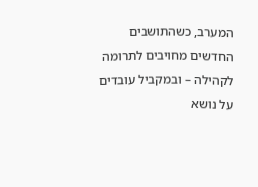המערב, כשהתושבים החדשים מחויבים לתרומה לקהילה – ובמקביל עובדים על נושא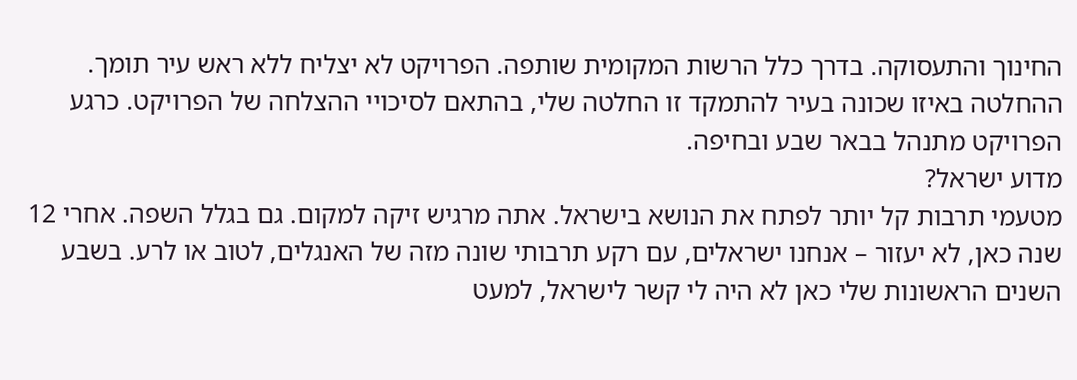החינוך והתעסוקה. בדרך כלל הרשות המקומית שותפה. הפרויקט לא יצליח ללא ראש עיר תומך. ההחלטה באיזו שכונה בעיר להתמקד זו החלטה שלי, בהתאם לסיכויי ההצלחה של הפרויקט. כרגע הפרויקט מתנהל בבאר שבע ובחיפה.
מדוע ישראל?
מטעמי תרבות קל יותר לפתח את הנושא בישראל. אתה מרגיש זיקה למקום. גם בגלל השפה. אחרי 12 שנה כאן, לא יעזור – אנחנו ישראלים, עם רקע תרבותי שונה מזה של האנגלים, לטוב או לרע. בשבע השנים הראשונות שלי כאן לא היה לי קשר לישראל, למעט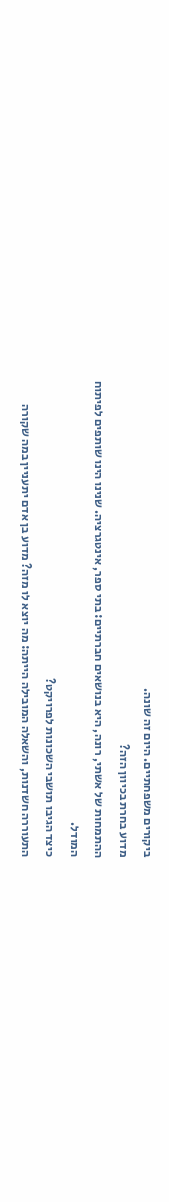ביקורים משפחתיים. היום זה שונה.
מדוע בחרת בכיוון הזה?
ההתמחות של אשתי, רונה, היא בנושאים חברתיים: בתי ספר, אינטגרציה. שנינו הינו שותפים לפיתוח המודל.
כיצד הגיבו תושבי השכונות לפרויקט?
התעוררה חשדנות, והשאלה המובילה הייתה: מה יוצא לו מזה? מדוע בן אדם יתעניין במה שקורה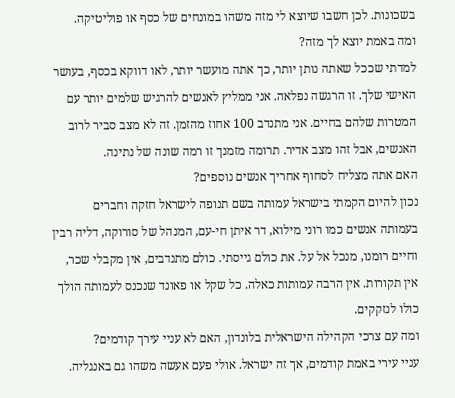בשכונות. לכן חשבו שיוצא לי מזה משהו במונחים של כסף או פוליטיקה.
ומה באמת יוצא לך מזה?
למדתי שככל שאתה נותן יותר, כך אתה מועשר יותר, לאו דווקא בכסף, בעושר האישי שלך. זו הרגשה נפלאה. אני ממליץ לאנשים להרגיש שלמים יותר עם המטרות שלהם בחיים. אני מתנדב 100 אחוז מהזמן. זה לא מצב סביר לרוב האנשים, אבל זהו מצב אדיר. תרומה מזמנך זו רמה שונה של נתינה.
האם אתה מצליח לסחוף אחריך אנשים נוספים?
נכון להיום הקמתי בישראל עמותה בשם תנופה לישראל חזקה וחברים בעמותה אנשים כמו רוני מילוא, דר איתן חי-עם, המנהל של סורוקה, דליה רבין וחיים רומנו, מנכל אל על. את כולם גייסתי. כולם מתנדבים, אין מקבלי שכר, אין תקורות. אין הרבה עמותות כאלה. כל שקל או פאונד שנכנס לעמותה הולך כולו לנזקקים.
ומה עם צרכי הקהילה הישראלית בלונדון, האם לא עניי עירך קודמים?
עניי עירי באמת קודמים, אך זה ישראל. אולי פעם אעשה משהו גם באנגליה.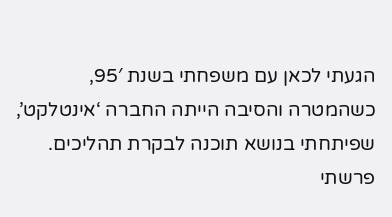הגעתי לכאן עם משפחתי בשנת 95′, כשהמטרה והסיבה הייתה החברה ‘אינטלקט’, שפיתחתי בנושא תוכנה לבקרת תהליכים. פרשתי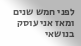לפני חמש שנים ומאז אני עוסק בנושאי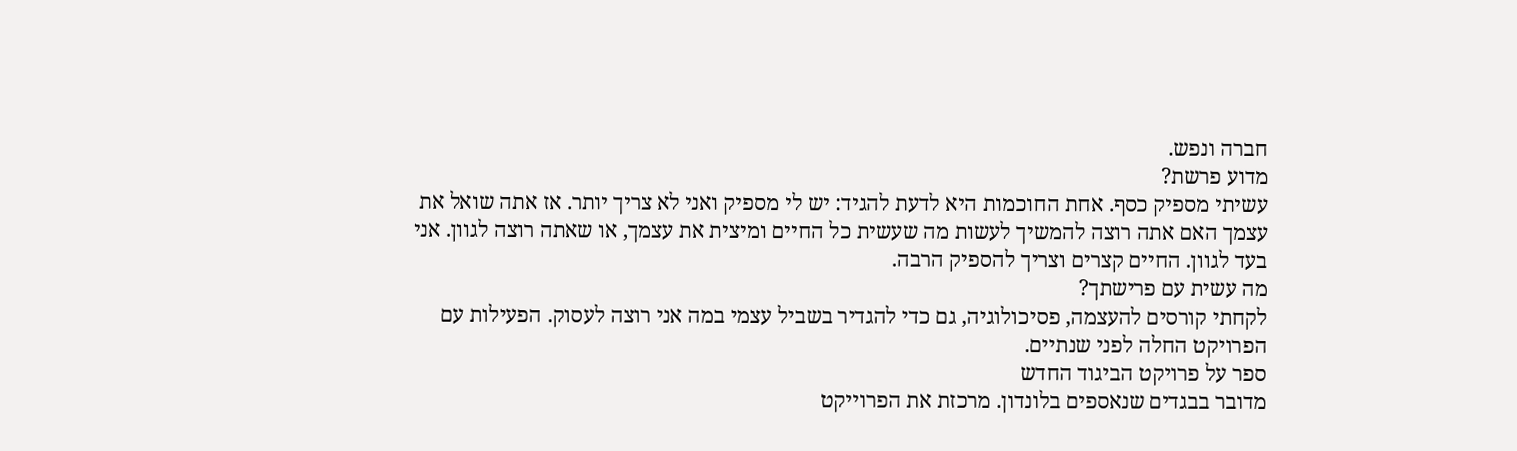חברה ונפש.
מדוע פרשת?
עשיתי מספיק כסף. אחת החוכמות היא לדעת להגיד: יש לי מספיק ואני לא צריך יותר. אז אתה שואל את עצמך האם אתה רוצה להמשיך לעשות מה שעשית כל החיים ומיצית את עצמך, או שאתה רוצה לגוון. אני בעד לגוון. החיים קצרים וצריך להספיק הרבה.
מה עשית עם פרישתך?
לקחתי קורסים להעצמה, פסיכולוגיה, גם כדי להגדיר בשביל עצמי במה אני רוצה לעסוק. הפעילות עם הפרויקט החלה לפני שנתיים.
ספר על פרויקט הביגוד החדש
מדובר בבגדים שנאספים בלונדון. מרכזת את הפרוייקט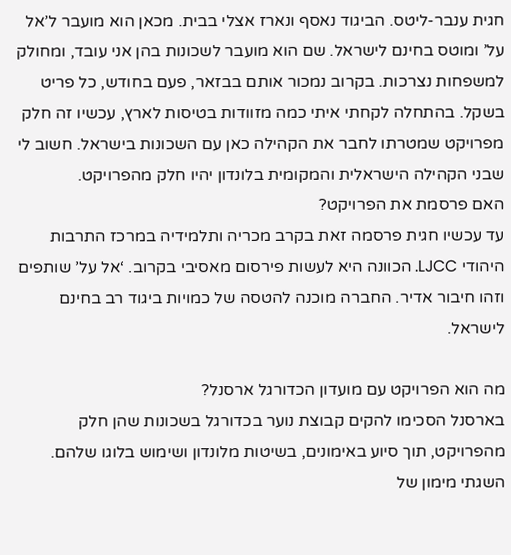חגית ענבר-ליטס. הביגוד נאסף ונארז אצלי בבית. מכאן הוא מועבר ל’אל על’ ומוטס בחינם לישראל. שם הוא מועבר לשכונות בהן אני עובד, ומחולק למשפחות נצרכות. בקרוב נמכור אותם בבזאר, פעם בחודש, כל פריט בשקל. בהתחלה לקחתי איתי כמה מזוודות בטיסות לארץ, עכשיו זה חלק מפרויקט שמטרתו לחבר את הקהילה כאן עם השכונות בישראל. חשוב לי שבני הקהילה הישראלית והמקומית בלונדון יהיו חלק מהפרויקט.
האם פרסמת את הפרויקט?
עד עכשיו חגית פרסמה זאת בקרב מכריה ותלמידיה במרכז התרבות היהודי LJCC. הכוונה היא לעשות פירסום מאסיבי בקרוב. ‘אל על’ שותפים וזהו חיבור אדיר. החברה מוכנה להטסה של כמויות ביגוד רב בחינם לישראל.

מה הוא הפרויקט עם מועדון הכדורגל ארסנל?
בארסנל הסכימו להקים קבוצת נוער בכדורגל בשכונות שהן חלק מהפרויקט, תוך סיוע באימונים, בשיטות מלונדון ושימוש בלוגו שלהם. השגתי מימון של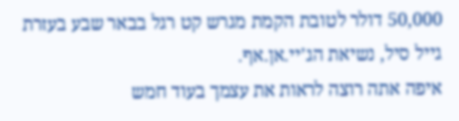50,000 דולר לטובת הקמת מגרש קט רגל בבאר שבע בעזרת גייל סיל, נשיאת הג’יי.אן.אף.
איפה אתה רוצה לראות את עצמך בעוד חמש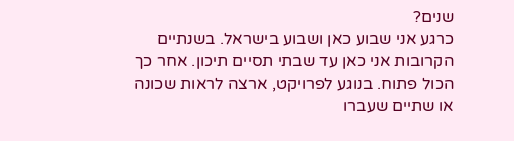שנים?
כרגע אני שבוע כאן ושבוע בישראל. בשנתיים הקרובות אני כאן עד שבתי תסיים תיכון. אחר כך הכול פתוח. בנוגע לפרויקט, ארצה לראות שכונה או שתיים שעברו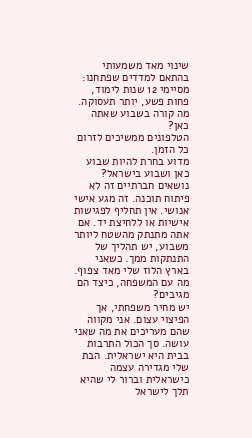שינוי מאד משמעותי בהתאם למדדים שפתחנו: מסיימי 12 שנות לימוד, פחות פשע, יותר תעסוקה.
מה קורה בשבוע שאתה כאן?
הטלפונים ממשיכים לזרום כל הזמן.
מדוע בחרת להיות שבוע כאן ושבוע בישראל?
נושאים חברתיים זה לא פיתוח תוכנה. זה מגע אישי אנושי. אין תחליף לפגישות אישיות או ללחיצת יד. אם אתה מתנתק מהשטח ליותר משבוע, יש תהליך של התנתקות ממך. כשאני בארץ הלוז שלי מאד צפוף.
מה עם המשפחה, כיצד הם מגיבים?
יש מחיר משפחתי, אך הפיצוי עצום. אני מקווה שהם מעריכים את מה שאני עושה. סך הכול התרבות בבית היא ישראלית. הבת שלי מגדירה עצמה כישראלית וברור לי שהיא תלך לישראל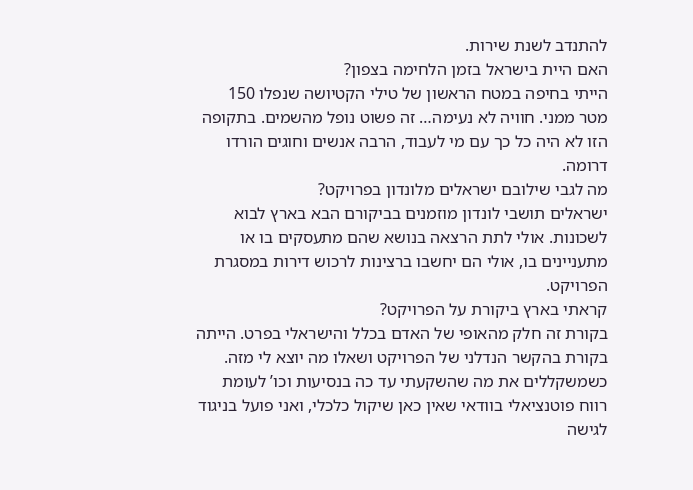להתנדב לשנת שירות.
האם היית בישראל בזמן הלחימה בצפון?
הייתי בחיפה במטח הראשון של טילי הקטיושה שנפלו 150 מטר ממני. חוויה לא נעימה… זה פשוט נופל מהשמים. בתקופה הזו לא היה כל כך עם מי לעבוד, הרבה אנשים וחוגים הורדו דרומה.
מה לגבי שילובם ישראלים מלונדון בפרויקט?
ישראלים תושבי לונדון מוזמנים בביקורם הבא בארץ לבוא לשכונות. אולי לתת הרצאה בנושא שהם מתעסקים בו או מתעניינים בו, אולי הם יחשבו ברצינות לרכוש דירות במסגרת הפרויקט.
קראתי בארץ ביקורת על הפרויקט?
בקורת זה חלק מהאופי של האדם בכלל והישראלי בפרט. הייתה בקורת בהקשר הנדלני של הפרויקט ושאלו מה יוצא לי מזה. כשמשקללים את מה שהשקעתי עד כה בנסיעות וכו’ לעומת רווח פוטנציאלי בוודאי שאין כאן שיקול כלכלי, ואני פועל בניגוד לגישה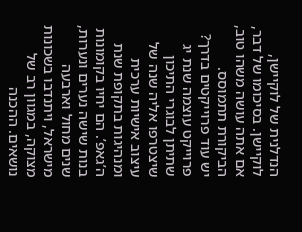הנדלנית של לוקיישן, לוקיישן. בסיכומו של דבר, אם אתה עושה משהו טוב, הביקורת תתמוסס.
יש עוד פרוייקטים בדרך?
פרוייקט עוצמה שנת יג שתיתן לבוגרי התיכון שיצטרפו אליה שנה של עיצוב אישיות ערכית ומנהיגות בתקופת שנת ה’גאפ’. הם יחיו בקומונות בנות שישה נערים ונערות, שנים מחול וארבעה מישראל, ויתנדבו בשכונות מצוקה, במגוון רב של נושאים. ההכנה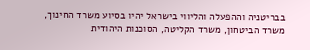בבריטניה וההפעלה והליווי בישראל יהיו בסיוע משרד החינוך, משרד הביטחון, משרד הקליטה, הסוכנות היהודית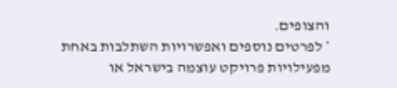והצופים.
* לפרטים נוספים ואפשרויות השתלבות באחת מפעילויות פרויקט עוצמה בישראל או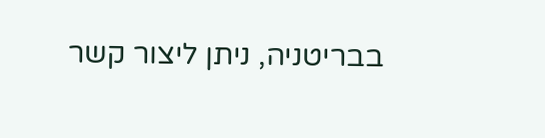בבריטניה, ניתן ליצור קשר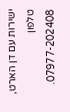ישירות עם דן הארט, טלפון 07977-202408.